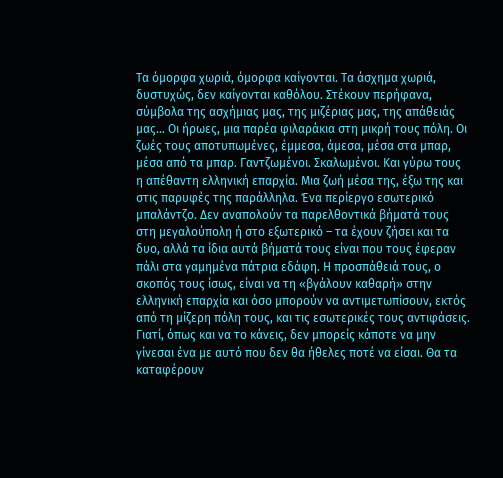Τα όμορφα χωριά, όμορφα καίγονται. Τα άσχημα χωριά, δυστυχώς, δεν καίγονται καθόλου. Στέκουν περήφανα, σύμβολα της ασχήμιας μας, της μιζέριας μας, της απάθειάς μας… Οι ήρωες, μια παρέα φιλαράκια στη μικρή τους πόλη. Οι ζωές τους αποτυπωμένες, έμμεσα, άμεσα, μέσα στα μπαρ, μέσα από τα μπαρ. Γαντζωμένοι. Σκαλωμένοι. Και γύρω τους η απέθαντη ελληνική επαρχία. Μια ζωή μέσα της, έξω της και στις παρυφές της παράλληλα. Ένα περίεργο εσωτερικό μπαλάντζο. Δεν αναπολούν τα παρελθοντικά βήματά τους στη μεγαλούπολη ή στο εξωτερικό – τα έχουν ζήσει και τα δυο, αλλά τα ίδια αυτά βήματά τους είναι που τους έφεραν πάλι στα γαμημένα πάτρια εδάφη. Η προσπάθειά τους, ο σκοπός τους ίσως, είναι να τη «βγάλουν καθαρή» στην ελληνική επαρχία και όσο μπορούν να αντιμετωπίσουν, εκτός από τη μίζερη πόλη τους, και τις εσωτερικές τους αντιφάσεις. Γιατί, όπως και να το κάνεις, δεν μπορείς κάποτε να μην γίνεσαι ένα με αυτό που δεν θα ήθελες ποτέ να είσαι. Θα τα καταφέρουν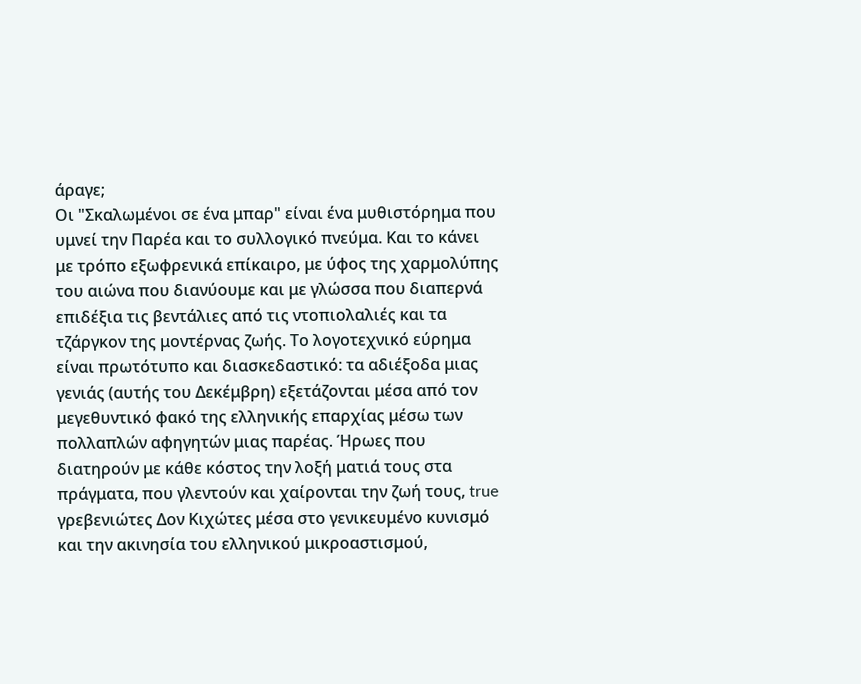άραγε;
Οι "Σκαλωμένοι σε ένα μπαρ" είναι ένα μυθιστόρημα που υμνεί την Παρέα και το συλλογικό πνεύμα. Και το κάνει με τρόπο εξωφρενικά επίκαιρο, με ύφος της χαρμολύπης του αιώνα που διανύουμε και με γλώσσα που διαπερνά επιδέξια τις βεντάλιες από τις ντοπιολαλιές και τα τζάργκον της μοντέρνας ζωής. Το λογοτεχνικό εύρημα είναι πρωτότυπο και διασκεδαστικό: τα αδιέξοδα μιας γενιάς (αυτής του Δεκέμβρη) εξετάζονται μέσα από τον μεγεθυντικό φακό της ελληνικής επαρχίας μέσω των πολλαπλών αφηγητών μιας παρέας. Ήρωες που διατηρούν με κάθε κόστος την λοξή ματιά τους στα πράγματα, που γλεντούν και χαίρονται την ζωή τους, true γρεβενιώτες Δον Κιχώτες μέσα στο γενικευμένο κυνισμό και την ακινησία του ελληνικού μικροαστισμού,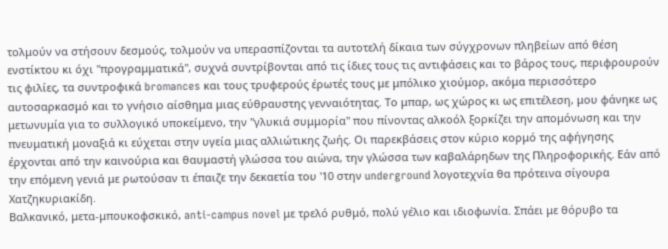τολμούν να στήσουν δεσμούς, τολμούν να υπερασπίζονται τα αυτοτελή δίκαια των σύγχρονων πληβείων από θέση ενστίκτου κι όχι "προγραμματικά", συχνά συντρίβονται από τις ίδιες τους τις αντιφάσεις και το βάρος τους, περιφρουρούν τις φιλίες, τα συντροφικά bromances και τους τρυφερούς έρωτές τους με μπόλικο χιούμορ, ακόμα περισσότερο αυτοσαρκασμό και το γνήσιο αίσθημα μιας εύθραυστης γενναιότητας. Το μπαρ, ως χώρος κι ως επιτέλεση, μου φάνηκε ως μετωνυμία για το συλλογικό υποκείμενο, την "γλυκιά συμμορία" που πίνοντας αλκοόλ ξορκίζει την απομόνωση και την πνευματική μοναξιά κι εύχεται στην υγεία μιας αλλιώτικης ζωής. Οι παρεκβάσεις στον κύριο κορμό της αφήγησης έρχονται από την καινούρια και θαυμαστή γλώσσα του αιώνα, την γλώσσα των καβαλάρηδων της Πληροφορικής. Εάν από την επόμενη γενιά με ρωτούσαν τι έπαιζε την δεκαετία του '10 στην underground λογοτεχνία θα πρότεινα σίγουρα Χατζηκυριακίδη.
Βαλκανικό, μετα-μπουκοφσκικό, anti-campus novel με τρελό ρυθμό, πολύ γέλιο και ιδιοφωνία. Σπάει με θόρυβο τα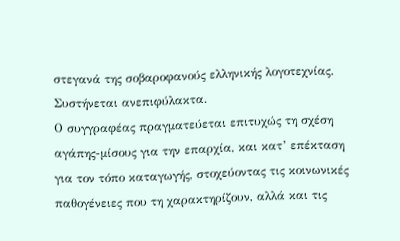στεγανά της σοβαροφανούς ελληνικής λογοτεχνίας. Συστήνεται ανεπιφύλακτα.
Ο συγγραφέας πραγματεύεται επιτυχώς τη σχέση αγάπης-μίσους για την επαρχία, και κατ’ επέκταση για τον τόπο καταγωγής, στοχεύοντας τις κοινωνικές παθογένειες που τη χαρακτηρίζουν, αλλά και τις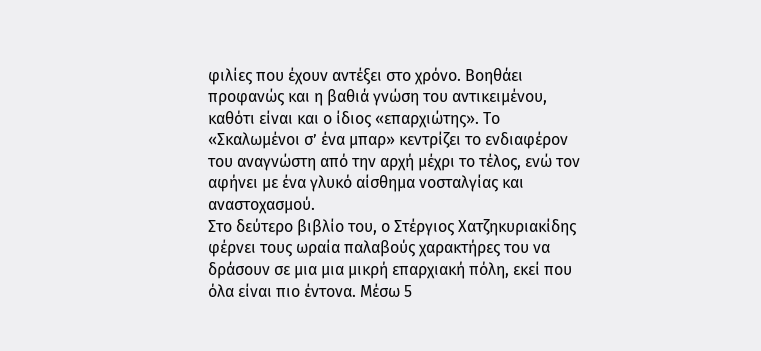φιλίες που έχουν αντέξει στο χρόνο. Βοηθάει προφανώς και η βαθιά γνώση του αντικειμένου, καθότι είναι και ο ίδιος «επαρχιώτης». Το «Σκαλωμένοι σ’ ένα μπαρ» κεντρίζει το ενδιαφέρον του αναγνώστη από την αρχή μέχρι το τέλος, ενώ τον αφήνει με ένα γλυκό αίσθημα νοσταλγίας και αναστοχασμού.
Στο δεύτερο βιβλίο του, ο Στέργιος Χατζηκυριακίδης φέρνει τους ωραία παλαβούς χαρακτήρες του να δράσουν σε μια μια μικρή επαρχιακή πόλη, εκεί που όλα είναι πιο έντονα. Μέσω 5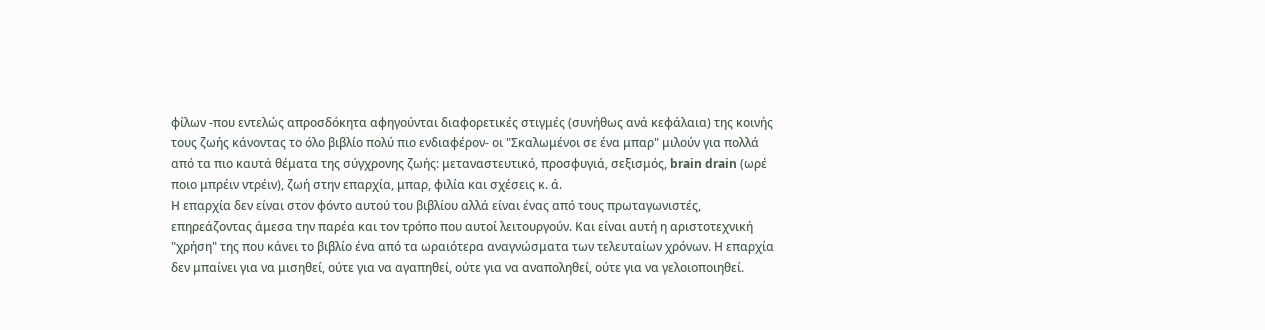φίλων -που εντελώς απροσδόκητα αφηγούνται διαφορετικές στιγμές (συνήθως ανά κεφάλαια) της κοινής τους ζωής κάνοντας το όλο βιβλίο πολύ πιο ενδιαφέρον- οι "Σκαλωμένοι σε ένα μπαρ" μιλούν για πολλά από τα πιο καυτά θέματα της σύγχρονης ζωής: μεταναστευτικό, προσφυγιά, σεξισμός, brain drain (ωρέ ποιο μπρέιν ντρέιν), ζωή στην επαρχία, μπαρ, φιλία και σχέσεις κ. ά.
Η επαρχία δεν είναι στον φόντο αυτού του βιβλίου αλλά είναι ένας από τους πρωταγωνιστές, επηρεάζοντας άμεσα την παρέα και τον τρόπο που αυτοί λειτουργούν. Και είναι αυτή η αριστοτεχνική "χρήση" της που κάνει το βιβλίο ένα από τα ωραιότερα αναγνώσματα των τελευταίων χρόνων. Η επαρχία δεν μπαίνει για να μισηθεί, ούτε για να αγαπηθεί, ούτε για να αναποληθεί, ούτε για να γελοιοποιηθεί.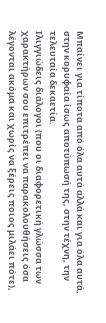Μπαίνει για τίποτα από όλα αυτά αλλά και για όλα αυτά, στην κορυφαία ίσως αποτύπωσή της, στην τέχνη, την τελευταία δεκαετία.
Ιλιγγιώδεις διάλογοι (που οι διαφορετική γλώσσα των χαρακτήρων σου επιτρέπει να παρακολουθήσεις όσα λέγονται ακόμα και χωρίς να ξέρεις ποιος μιλάει πότε),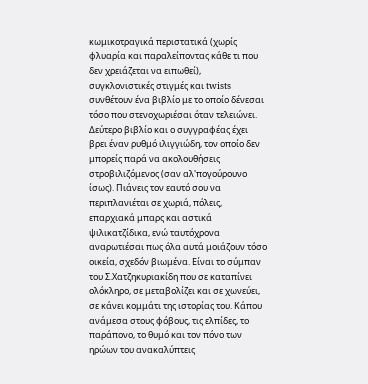κωμικοτραγικά περιστατικά (χωρίς φλυαρία και παραλείποντας κάθε τι που δεν χρειάζεται να ειπωθεί), συγκλονιστικές στιγμές και twists συνθέτουν ένα βιβλίο με το οποίο δένεσαι τόσο που στενοχωριέσαι όταν τελειώνει.
Δεύτερο βιβλίο και ο συγγραφέας έχει βρει έναν ρυθμό ιλιγγιώδη, τον οποίο δεν μπορείς παρά να ακολουθήσεις στροβιλιζόμενος (σαν αλ'πογούρουνο ίσως). Πιάνεις τον εαυτό σου να περιπλανιέται σε χωριά, πόλεις, επαρχιακά μπαρς και αστικά ψιλικατζίδικα, ενώ ταυτόχρονα αναρωτιέσαι πως όλα αυτά μοιάζουν τόσο οικεία, σχεδόν βιωμένα. Είναι το σύμπαν του Σ.Χατζηκυριακίδη που σε καταπίνει ολόκληρο, σε μεταβολίζει και σε χωνεύει, σε κάνει κομμάτι της ιστορίας του. Κάπου ανάμεσα στους φόβους, τις ελπίδες, το παράπονο, το θυμό και τον πόνο των ηρώων του ανακαλύπτεις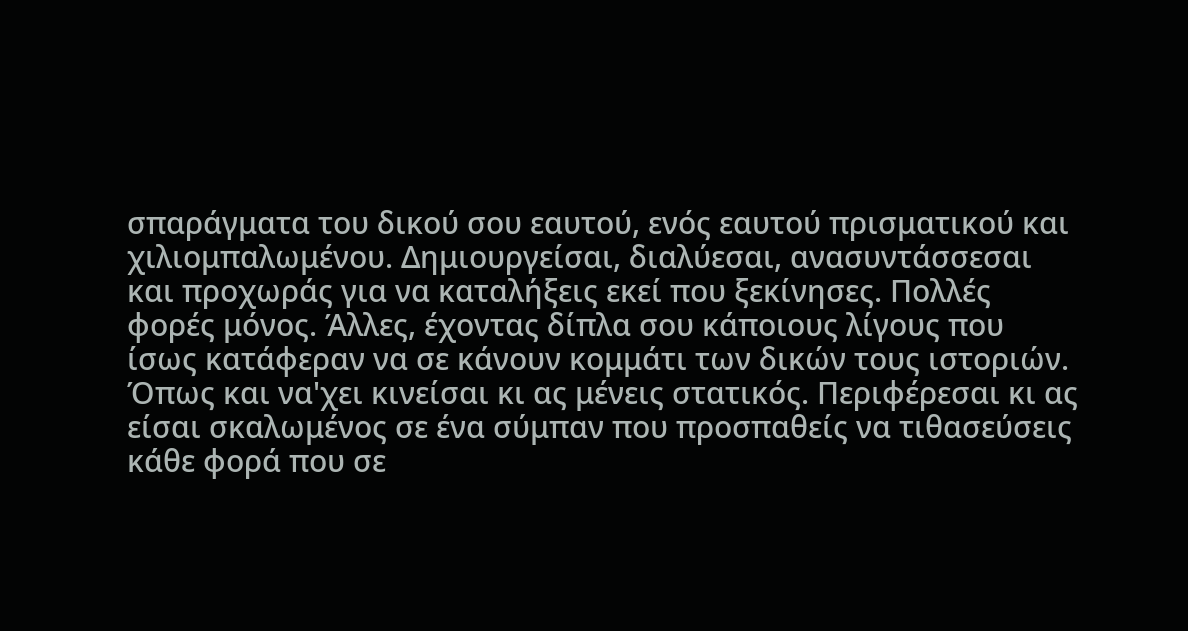σπαράγματα του δικού σου εαυτού, ενός εαυτού πρισματικού και χιλιομπαλωμένου. Δημιουργείσαι, διαλύεσαι, ανασυντάσσεσαι και προχωράς για να καταλήξεις εκεί που ξεκίνησες. Πολλές φορές μόνος. Άλλες, έχοντας δίπλα σου κάποιους λίγους που ίσως κατάφεραν να σε κάνουν κομμάτι των δικών τους ιστοριών. Όπως και να'χει κινείσαι κι ας μένεις στατικός. Περιφέρεσαι κι ας είσαι σκαλωμένος σε ένα σύμπαν που προσπαθείς να τιθασεύσεις κάθε φορά που σε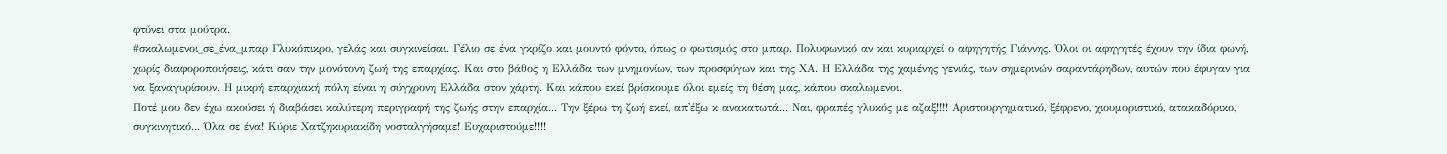φτύνει στα μούτρα.
#σκαλωμενοι_σε_ένα_μπαρ Γλυκόπικρο, γελάς και συγκινείσαι. Γέλιο σε ένα γκρίζο και μουντό φόντο, όπως ο φωτισμός στο μπαρ. Πολυφωνικό αν και κυριαρχεί ο αφηγητής Γιάννης. Όλοι οι αφηγητές έχουν την ίδια φωνή, χωρίς διαφοροποιήσεις, κάτι σαν την μονότονη ζωή της επαρχίας. Και στο βάθος η Ελλάδα των μνημονίων, των προσφύγων και της ΧΑ. Η Ελλάδα της χαμένης γενιάς, των σημερινών σαραντάρηδων, αυτών που έφυγαν για να ξαναγυρίσουν. Η μικρή επαρχιακή πόλη είναι η σύγχρονη Ελλάδα στον χάρτη. Και κάπου εκεί βρίσκουμε όλοι εμείς τη θέση μας, κάπου σκαλωμενοι.
Ποτέ μου δεν έχω ακούσει ή διαβάσει καλύτερη περιγραφή της ζωής στην επαρχία... Την ξέρω τη ζωή εκεί, απ'έξω κ ανακατωτά... Ναι, φραπές γλυκός με αζαξ!!!! Αριστουργηματικό, ξέφρενο, χιουμοριστικό, ατακαδόρικο, συγκινητικό... Όλα σε ένα! Κύριε Χατζηκυριακίδη νοσταλγήσαμε! Ευχαριστούμε!!!!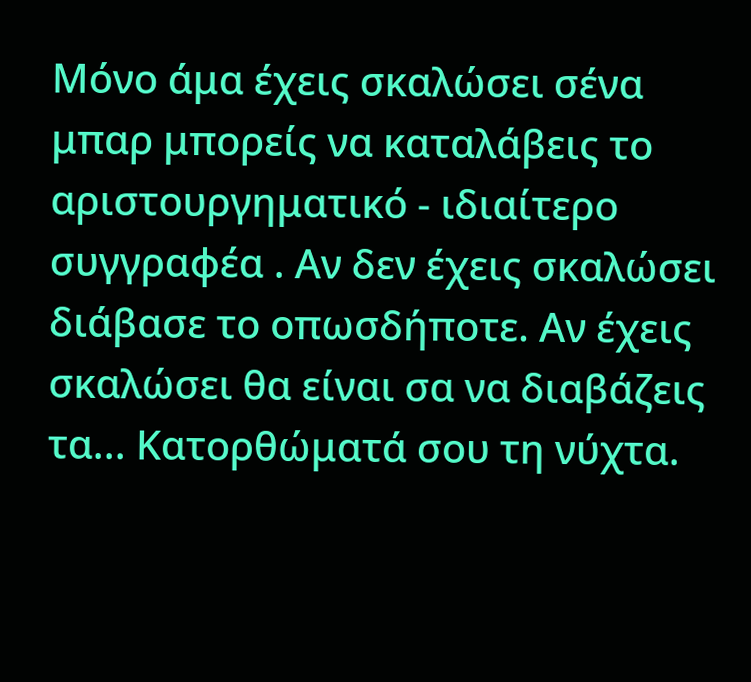Μόνο άμα έχεις σκαλώσει σένα μπαρ μπορείς να καταλάβεις το αριστουργηματικό - ιδιαίτερο συγγραφέα . Αν δεν έχεις σκαλώσει διάβασε το οπωσδήποτε. Αν έχεις σκαλώσει θα είναι σα να διαβάζεις τα... Κατορθώματά σου τη νύχτα.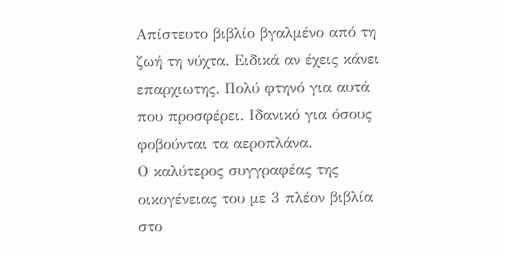Απίστευτο βιβλίο βγαλμένο από τη ζωή τη νύχτα. Ειδικά αν έχεις κάνει επαρχιωτης. Πολύ φτηνό για αυτά που προσφέρει. Ιδανικό για όσους φοβούνται τα αεροπλάνα.
Ο καλύτερος συγγραφέας της οικογένειας του με 3 πλέον βιβλία στο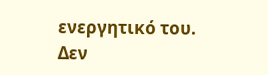ενεργητικό του. Δεν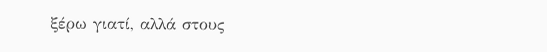ξέρω γιατί, αλλά στους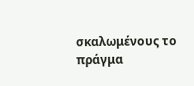σκαλωμένους το πράγμα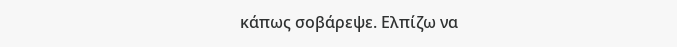κάπως σοβάρεψε. Ελπίζω να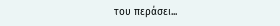του περάσει...